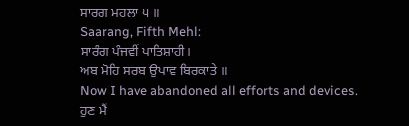ਸਾਰਗ ਮਹਲਾ ੫ ॥
Saarang, Fifth Mehl:
ਸਾਰੰਗ ਪੰਜਵੀਂ ਪਾਤਿਸ਼ਾਹੀ।
ਅਬ ਮੋਹਿ ਸਰਬ ਉਪਾਵ ਬਿਰਕਾਤੇ ॥
Now I have abandoned all efforts and devices.
ਹੁਣ ਮੈਂ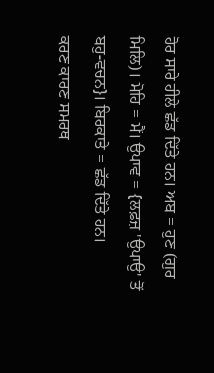ਹੋਰ ਸਾਰੇ ਹੀਲੇ ਛੱਡ ਦਿੱਤੇ ਹਨ। ਅਬ = ਹੁਣ (ਗੁਰ ਮਿਲਿ)। ਮੋਹਿ = ਮੈਂ। ਉਪਾਵ = {ਲਫ਼ਜ਼ 'ਉਪਾਉ' ਤੋਂ ਬਹੁ-ਵਚਨ}। ਬਿਰਕਾਤੇ = ਛੱਡ ਦਿੱਤੇ ਹਨ।
ਕਰਣ ਕਾਰਣ ਸਮਰਥ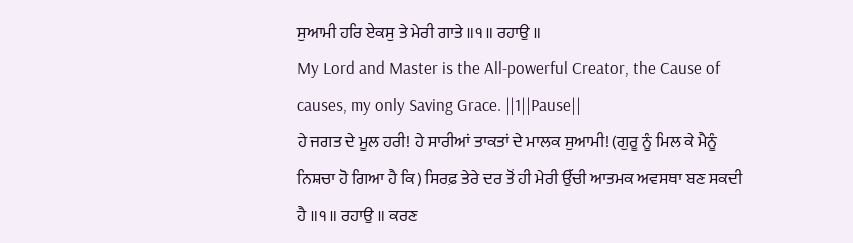ਸੁਆਮੀ ਹਰਿ ਏਕਸੁ ਤੇ ਮੇਰੀ ਗਾਤੇ ॥੧॥ ਰਹਾਉ ॥
My Lord and Master is the All-powerful Creator, the Cause of causes, my only Saving Grace. ||1||Pause||
ਹੇ ਜਗਤ ਦੇ ਮੂਲ ਹਰੀ! ਹੇ ਸਾਰੀਆਂ ਤਾਕਤਾਂ ਦੇ ਮਾਲਕ ਸੁਆਮੀ! (ਗੁਰੂ ਨੂੰ ਮਿਲ ਕੇ ਮੈਨੂੰ ਨਿਸ਼ਚਾ ਹੋ ਗਿਆ ਹੈ ਕਿ) ਸਿਰਫ਼ ਤੇਰੇ ਦਰ ਤੋਂ ਹੀ ਮੇਰੀ ਉੱਚੀ ਆਤਮਕ ਅਵਸਥਾ ਬਣ ਸਕਦੀ ਹੈ ॥੧॥ ਰਹਾਉ ॥ ਕਰਣ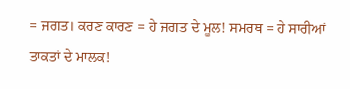= ਜਗਤ। ਕਰਣ ਕਾਰਣ = ਹੇ ਜਗਤ ਦੇ ਮੂਲ! ਸਮਰਥ = ਹੇ ਸਾਰੀਆਂ ਤਾਕਤਾਂ ਦੇ ਮਾਲਕ!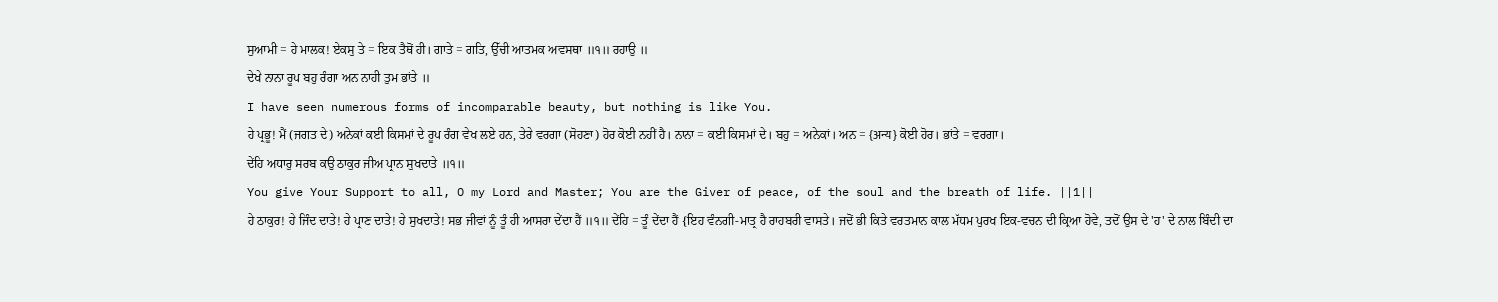ਸੁਆਮੀ = ਹੇ ਮਾਲਕ! ਏਕਸੁ ਤੇ = ਇਕ ਤੈਥੋਂ ਹੀ। ਗਾਤੇ = ਗਤਿ, ਉੱਚੀ ਆਤਮਕ ਅਵਸਥਾ ॥੧॥ ਰਹਾਉ ॥
ਦੇਖੇ ਨਾਨਾ ਰੂਪ ਬਹੁ ਰੰਗਾ ਅਨ ਨਾਹੀ ਤੁਮ ਭਾਂਤੇ ॥
I have seen numerous forms of incomparable beauty, but nothing is like You.
ਹੇ ਪ੍ਰਭੂ! ਮੈਂ (ਜਗਤ ਦੇ) ਅਨੇਕਾਂ ਕਈ ਕਿਸਮਾਂ ਦੇ ਰੂਪ ਰੰਗ ਵੇਖ ਲਏ ਹਨ, ਤੇਰੇ ਵਰਗਾ (ਸੋਹਣਾ) ਹੋਰ ਕੋਈ ਨਹੀਂ ਹੈ। ਨਾਨਾ = ਕਈ ਕਿਸਮਾਂ ਦੇ। ਬਹੁ = ਅਨੇਕਾਂ। ਅਨ = {अन्य} ਕੋਈ ਹੋਰ। ਭਾਂਤੇ = ਵਰਗਾ।
ਦੇਂਹਿ ਅਧਾਰੁ ਸਰਬ ਕਉ ਠਾਕੁਰ ਜੀਅ ਪ੍ਰਾਨ ਸੁਖਦਾਤੇ ॥੧॥
You give Your Support to all, O my Lord and Master; You are the Giver of peace, of the soul and the breath of life. ||1||
ਹੇ ਠਾਕੁਰ! ਹੇ ਜਿੰਦ ਦਾਤੇ! ਹੇ ਪ੍ਰਾਣ ਦਾਤੇ! ਹੇ ਸੁਖਦਾਤੇ! ਸਭ ਜੀਵਾਂ ਨੂੰ ਤੂੰ ਹੀ ਆਸਰਾ ਦੇਂਦਾ ਹੈਂ ॥੧॥ ਦੇਂਹਿ = ਤੂੰ ਦੇਂਦਾ ਹੈਂ {ਇਹ ਵੰਨਗੀ-ਮਾਤ੍ਰ ਹੈ ਰਾਹਬਰੀ ਵਾਸਤੇ। ਜਦੋਂ ਭੀ ਕਿਤੇ ਵਰਤਮਾਨ ਕਾਲ ਮੱਧਮ ਪੁਰਖ ਇਕ-ਵਚਨ ਦੀ ਕ੍ਰਿਆ ਹੋਵੇ, ਤਦੋਂ ਉਸ ਦੇ 'ਹ' ਦੇ ਨਾਲ ਬਿੰਦੀ ਦਾ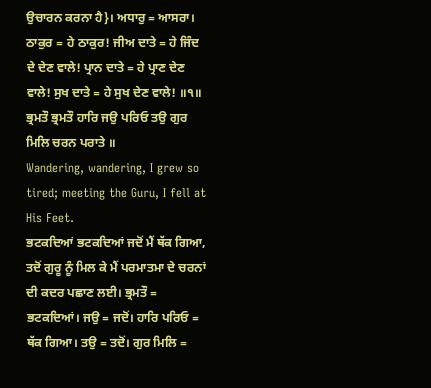ਉਚਾਰਨ ਕਰਨਾ ਹੈ}। ਅਧਾਰੁ = ਆਸਰਾ। ਠਾਕੁਰ = ਹੇ ਠਾਕੁਰ! ਜੀਅ ਦਾਤੇ = ਹੇ ਜਿੰਦ ਦੇ ਦੇਣ ਵਾਲੇ! ਪ੍ਰਾਨ ਦਾਤੇ = ਹੇ ਪ੍ਰਾਣ ਦੇਣ ਵਾਲੇ! ਸੁਖ ਦਾਤੇ = ਹੇ ਸੁਖ ਦੇਣ ਵਾਲੇ! ॥੧॥
ਭ੍ਰਮਤੌ ਭ੍ਰਮਤੌ ਹਾਰਿ ਜਉ ਪਰਿਓ ਤਉ ਗੁਰ ਮਿਲਿ ਚਰਨ ਪਰਾਤੇ ॥
Wandering, wandering, I grew so tired; meeting the Guru, I fell at His Feet.
ਭਟਕਦਿਆਂ ਭਟਕਦਿਆਂ ਜਦੋਂ ਮੈਂ ਥੱਕ ਗਿਆ, ਤਦੋਂ ਗੁਰੂ ਨੂੰ ਮਿਲ ਕੇ ਮੈਂ ਪਰਮਾਤਮਾ ਦੇ ਚਰਨਾਂ ਦੀ ਕਦਰ ਪਛਾਣ ਲਈ। ਭ੍ਰਮਤੌ = ਭਟਕਦਿਆਂ। ਜਉ = ਜਦੋਂ। ਹਾਰਿ ਪਰਿਓ = ਥੱਕ ਗਿਆ। ਤਉ = ਤਦੋਂ। ਗੁਰ ਮਿਲਿ =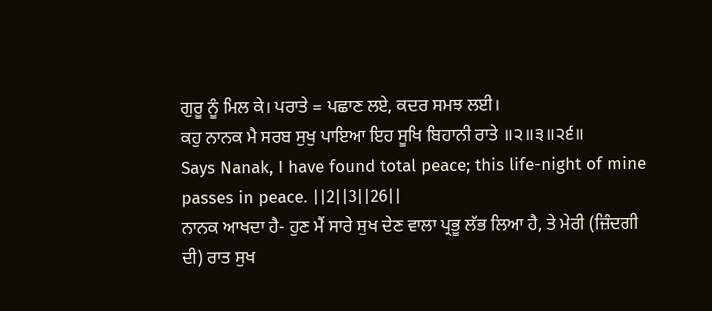ਗੁਰੂ ਨੂੰ ਮਿਲ ਕੇ। ਪਰਾਤੇ = ਪਛਾਣ ਲਏ, ਕਦਰ ਸਮਝ ਲਈ।
ਕਹੁ ਨਾਨਕ ਮੈ ਸਰਬ ਸੁਖੁ ਪਾਇਆ ਇਹ ਸੂਖਿ ਬਿਹਾਨੀ ਰਾਤੇ ॥੨॥੩॥੨੬॥
Says Nanak, I have found total peace; this life-night of mine passes in peace. ||2||3||26||
ਨਾਨਕ ਆਖਦਾ ਹੈ- ਹੁਣ ਮੈਂ ਸਾਰੇ ਸੁਖ ਦੇਣ ਵਾਲਾ ਪ੍ਰਭੂ ਲੱਭ ਲਿਆ ਹੈ, ਤੇ ਮੇਰੀ (ਜ਼ਿੰਦਗੀ ਦੀ) ਰਾਤ ਸੁਖ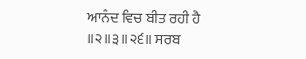ਆਨੰਦ ਵਿਚ ਬੀਤ ਰਹੀ ਹੈ ॥੨॥੩॥੨੬॥ ਸਰਬ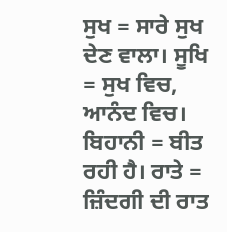ਸੁਖ = ਸਾਰੇ ਸੁਖ ਦੇਣ ਵਾਲਾ। ਸੂਖਿ = ਸੁਖ ਵਿਚ, ਆਨੰਦ ਵਿਚ। ਬਿਹਾਨੀ = ਬੀਤ ਰਹੀ ਹੈ। ਰਾਤੇ = ਜ਼ਿੰਦਗੀ ਦੀ ਰਾਤ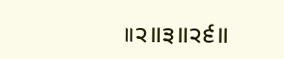॥੨॥੩॥੨੬॥